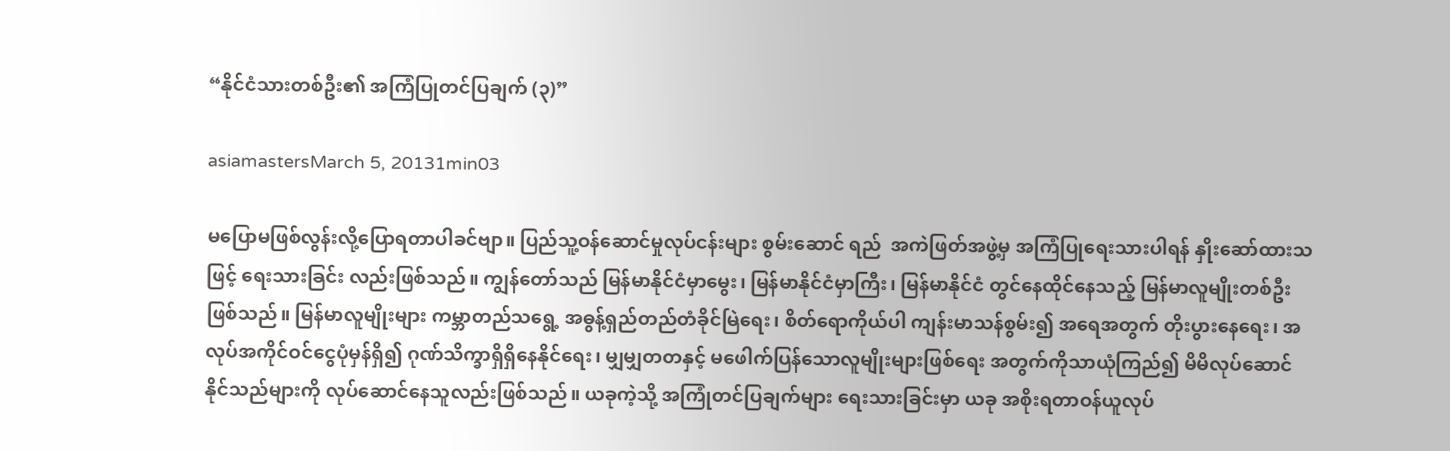“နိုင်ငံသားတစ်ဦး၏ အကြံပြုတင်ပြချက် (၃)”

asiamastersMarch 5, 20131min03

မပြောမဖြစ်လွန်းလို့ပြောရတာပါခင်ဗျာ။ ပြည်သူ့ဝန်ဆောင်မှုလုပ်ငန်းများ စွမ်းဆောင် ရည်  အကဲဖြတ်အဖွဲ့မှ အကြံပြုရေးသားပါရန် နှိုးဆော်ထားသဖြင့် ရေးသားခြင်း လည်းဖြစ်သည်။ ကျွန်တော်သည် မြန်မာနိုင်ငံမှာမွေး၊ မြန်မာနိုင်ငံမှာကြီး၊ မြန်မာနိုင်ငံ တွင်နေထိုင်နေသည့် မြန်မာလူမျိုးတစ်ဦးဖြစ်သည်။ မြန်မာလူမျိုးများ ကမ္ဘာတည်သရွေ့ အဓွန့်ရှည်တည်တံခိုင်မြဲရေး၊ စိတ်ရောကိုယ်ပါ ကျန်းမာသန်စွမ်း၍ အရေအတွက် တိုးပွားနေရေး၊ အလုပ်အကိုင်ဝင်ငွေပုံမှန်ရှိ၍ ဂုဏ်သိက္ခာရှိရှိနေနိုင်ရေး၊ မျှမျှတတနှင့် မဖေါက်ပြန်သောလူမျိုးများဖြစ်ရေး အတွက်ကိုသာယုံကြည်၍ မိမိလုပ်ဆောင် နိုင်သည်များကို လုပ်ဆောင်နေသူလည်းဖြစ်သည်။ ယခုကဲ့သို့ အကြုံတင်ပြချက်များ ရေးသားခြင်းမှာ ယခု အစိုးရတာဝန်ယူလုပ်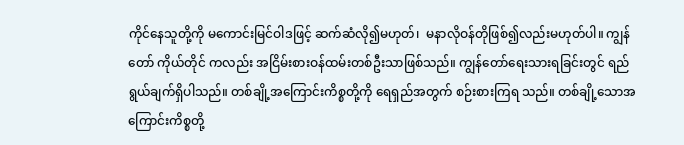ကိုင်နေသူတို့ကို မကောင်းမြင်ဝါဒဖြင့် ဆက်ဆံလို၍မဟုတ်၊  မနာလိုဝန်တိုဖြစ်၍လည်းမဟုတ်ပါ။ ကျွန်တော် ကိုယ်တိုင် ကလည်း အငြိမ်းစားဝန်ထမ်းတစ်ဦးသာဖြစ်သည်။ ကျွန်တော်ရေးသားရခြင်းတွင် ရည်ရွယ်ချက်ရှိပါသည်။ တစ်ချို့အကြောင်းကိစ္စတို့ကို ရေရှည်အတွက် စဉ်းစားကြရ သည်။ တစ်ချို့သောအကြောင်းကိစ္စတို့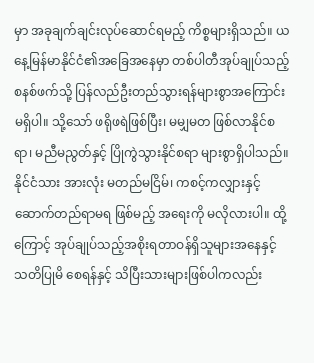မှာ အခုချက်ချင်းလုပ်ဆောင်ရမည့် ကိစ္စများရှိသည်။ ယနေ့မြန်မာနိုင်ငံ၏အခြေအနေမှာ တစ်ပါတီအုပ်ချုပ်သည့် စနစ်ဖက်သို့ ပြန်လည်ဦးတည်သွားရန်များစွာအကြောင်းမရှိပါ။ သို့သော် ဖရိုဖရဲဖြစ်ပြီး၊ မမျှမတ ဖြစ်လာနိုင်စရာ၊ မညီမညွတ်နှင့် ပြိုကွဲသွားနိုင်စရာ များစွာရှိပါသည်။ နိုင်ငံသား အားလုံး မတည်မငြိမ်၊ ကစင့်ကလျှားနှင့် ဆောက်တည်ရာမရ ဖြစ်မည့် အရေးကို မလိုလားပါ။ ထို့ကြောင့် အုပ်ချုပ်သည့်အစိုးရတာဝန်ရှိသူများအနေနှင့် သတိပြုမိ စေရန်နှင့် သိပြီးသားများဖြစ်ပါကလည်း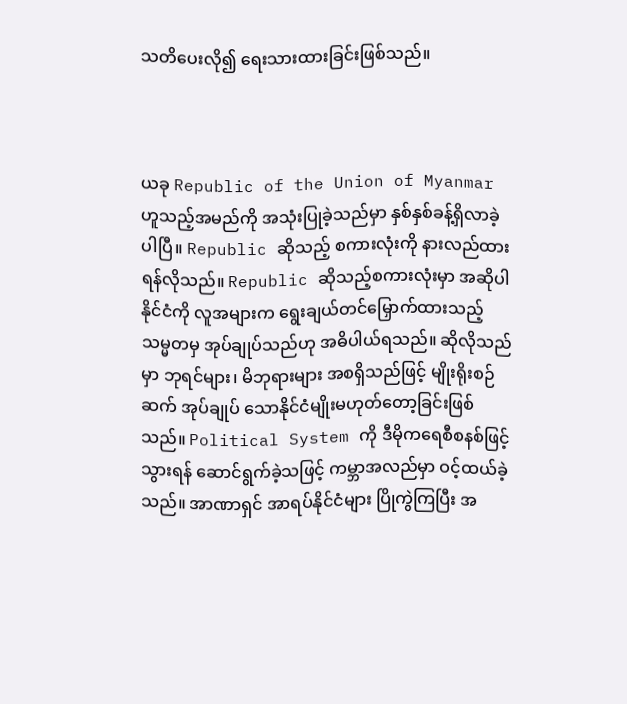သတိပေးလို၍ ရေးသားထားခြင်းဖြစ်သည်။



ယခု Republic of the Union of Myanmar ဟူသည့်အမည်ကို အသုံးပြုခဲ့သည်မှာ နှစ်နှစ်ခန့်ရှိလာခဲ့ပါပြီ။ Republic ဆိုသည့် စကားလုံးကို နားလည်ထားရန်လိုသည်။ Republic ဆိုသည့်စကားလုံးမှာ အဆိုပါနိုင်ငံကို လူအများက ရွေးချယ်တင်မြှောက်ထားသည့် သမ္မတမှ အုပ်ချုပ်သည်ဟု အဓိပါယ်ရသည်။ ဆိုလိုသည်မှာ ဘုရင်များ၊ မိဘုရားများ အစရှိသည်ဖြင့် မျိုးရိုးစဉ် ဆက် အုပ်ချုပ် သောနိုင်ငံမျိုးမဟုတ်တော့ခြင်းဖြစ်သည်။ Political System ကို ဒီမိုကရေစီစနစ်ဖြင့်သွားရန် ဆောင်ရွက်ခဲ့သဖြင့် ကမ္ဘာအလည်မှာ ဝင့်ထယ်ခဲ့သည်။ အာဏာရှင် အာရပ်နိုင်ငံများ ပြိုကွဲကြပြီး အ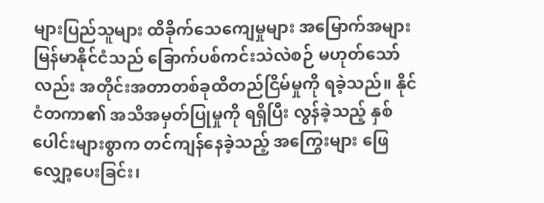များပြည်သူများ ထိခိုက်သေကျေမှုများ အမြောက်အများ မြန်မာနိုင်ငံသည် ခြောက်ပစ်ကင်းသဲလဲစဉ် မဟုတ်သော်လည်း အတိုင်းအတာတစ်ခုထိတည်ငြိမ်မှုကို ရခဲ့သည်။ နိုင်ငံတကာ၏ အသိအမှတ်ပြုမှုကို ရရှိပြီး လွန်ခဲ့သည့် နှစ်ပေါင်းများစွာက တင်ကျန်နေခဲ့သည့် အကြွေးများ ဖြေလျှော့ပေးခြင်း၊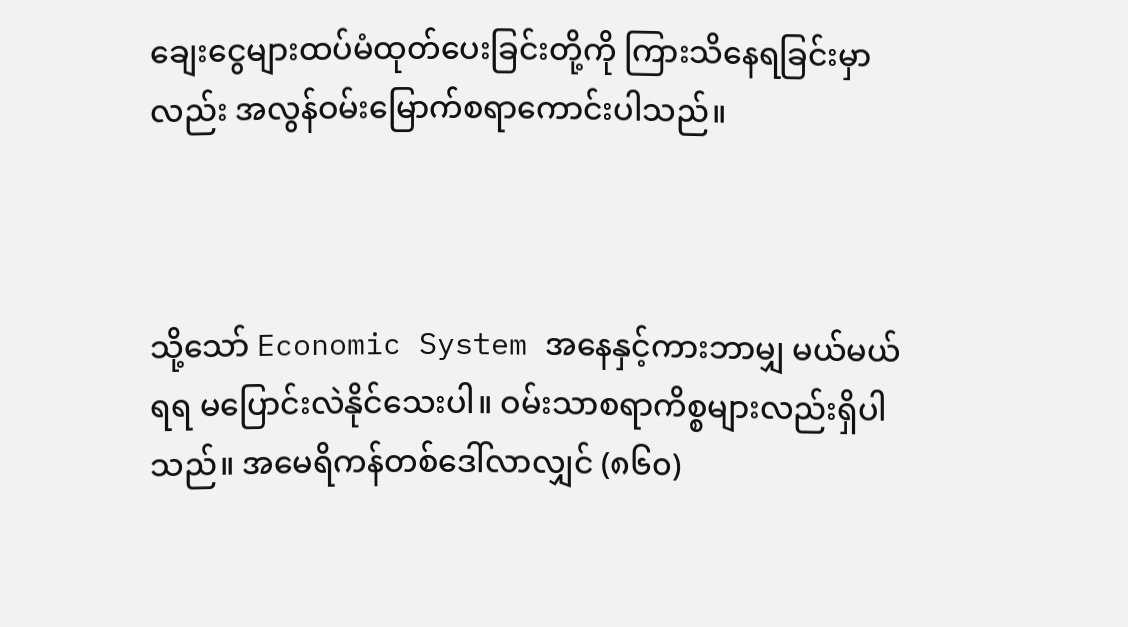ချေးငွေများထပ်မံထုတ်ပေးခြင်းတို့ကို ကြားသိနေရခြင်းမှာလည်း အလွန်ဝမ်းမြောက်စရာကောင်းပါသည်။



သို့သော် Economic System အနေနှင့်ကားဘာမျှ မယ်မယ်ရရ မပြောင်းလဲနိုင်သေးပါ။ ဝမ်းသာစရာကိစ္စများလည်းရှိပါသည်။ အမေရိကန်တစ်ဒေါ်လာလျှင် (၈၆၀)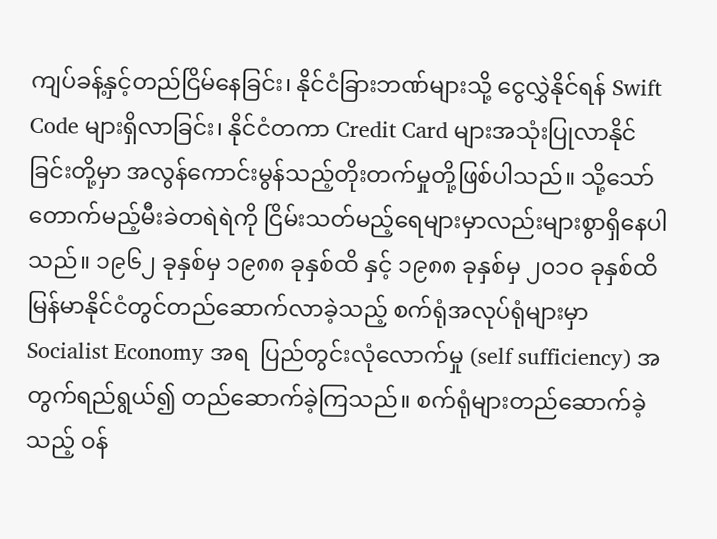ကျပ်ခန့်နှင့်တည်ငြိမ်နေခြင်း၊ နိုင်ငံခြားဘဏ်များသို့ ငွေလွှဲနိုင်ရန် Swift Code များရှိလာခြင်း၊ နိုင်ငံတကာ Credit Card များအသုံးပြုလာနိုင်ခြင်းတို့မှာ အလွန်ကောင်းမွန်သည့်တိုးတက်မှုတို့ဖြစ်ပါသည်။ သို့သော် တောက်မည့်မီးခဲတရဲရဲကို ငြိမ်းသတ်မည့်ရေများမှာလည်းများစွာရှိနေပါသည်။ ၁၉၆၂ ခုနှစ်မှ ၁၉၈၈ ခုနှစ်ထိ နှင့် ၁၉၈၈ ခုနှစ်မှ ၂၀၁ဝ ခုနှစ်ထိ မြန်မာနိုင်ငံတွင်တည်ဆောက်လာခဲ့သည့် စက်ရုံအလုပ်ရုံများမှာ Socialist Economy အရ  ပြည်တွင်းလုံလောက်မှု (self sufficiency) အတွက်ရည်ရွယ်၍ တည်ဆောက်ခဲ့ကြသည်။ စက်ရုံများတည်ဆောက်ခဲ့သည့် ဝန်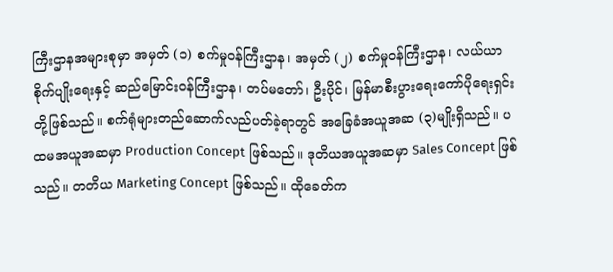ကြီးဌာနအများစုမှာ အမှတ် (၁) စက်မှုဝန်ကြီးဌာန၊ အမှတ် (၂) စက်မှုဝန်ကြီးဌာန၊ လယ်ယာစိုက်ပျိုးရေးနှင့် ဆည်မြောင်းဝန်ကြီးဌာန၊ တပ်မတော်၊ ဦးပိုင်၊ မြန်မာစီးပွားရေးကော်ပိုရေးရှင်း တို့ဖြစ်သည်။ စက်ရုံများတည်ဆောက်လည်ပတ်ခဲ့ရာတွင် အခြေခံအယူအဆ (၃)မျိုးရှိသည်။ ပထမအယူအဆမှာ Production Concept ဖြစ်သည်။ ဒုတိယအယူအဆမှာ Sales Concept ဖြစ်သည်။ တတိယ Marketing Concept ဖြစ်သည်။ ထိုခေတ်က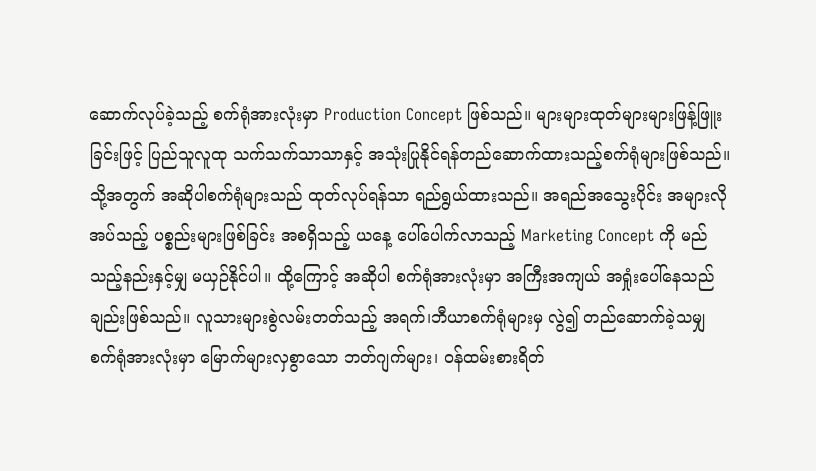ဆောက်လုပ်ခဲ့သည့် စက်ရုံအားလုံးမှာ Production Concept ဖြစ်သည်။ များများထုတ်များများဖြန့်ဖြူးခြင်းဖြင့် ပြည်သူလူထု သက်သက်သာသာနှင့် အသုံးပြုနိုင်ရန်တည်ဆောက်ထားသည့်စက်ရုံများဖြစ်သည်။ သို့အတွက် အဆိုပါစက်ရုံများသည် ထုတ်လုပ်ရန်သာ ရည်ရွယ်ထားသည်။ အရည်အသွေးပိုင်း အများလိုအပ်သည့် ပစ္စည်းများဖြစ်ခြင်း အစရှိသည့် ယနေ့ ပေါ်ပေါက်လာသည့် Marketing Concept ကို မည်သည့်နည်းနှင့်မျှ မယှဉ်နိုင်ပါ။ ထို့ကြောင့် အဆိုပါ စက်ရုံအားလုံးမှာ အကြီးအကျယ် အရှုံးပေါ်နေသည်ချည်းဖြစ်သည်။ လူသားများစွဲလမ်းတတ်သည့် အရက်၊ဘီယာစက်ရုံများမှ လွဲ၍ တည်ဆောက်ခဲ့သမျှ စက်ရုံအားလုံးမှာ မြောက်များလှစွာသော ဘတ်ဂျက်များ၊ ဝန်ထမ်းစားရိတ်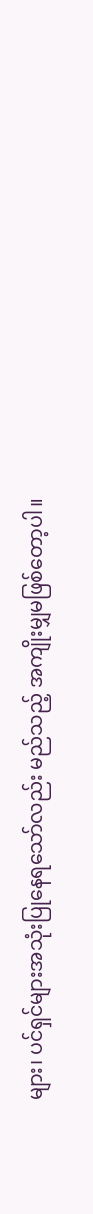များ၊ ပင်ရှင်များအသုံးပြုနေရသော်လည်း မည်သည့် အကျိုးမျှမဖြစ်တော့ပါ။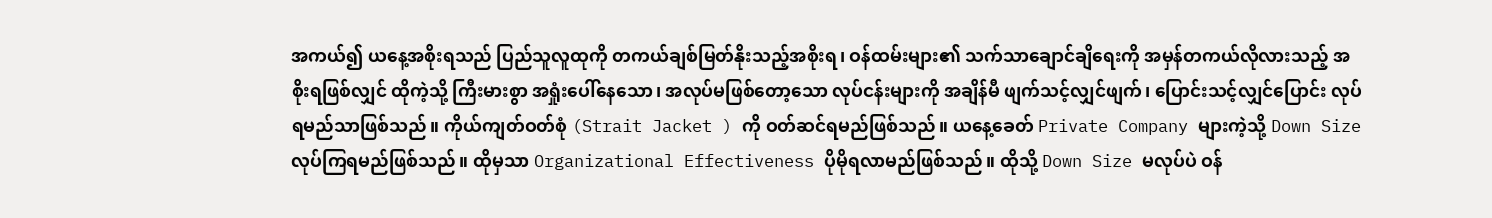အကယ်၍ ယနေ့အစိုးရသည် ပြည်သူလူထုကို တကယ်ချစ်မြတ်နိုးသည့်အစိုးရ၊ ဝန်ထမ်းများ၏ သက်သာချောင်ချိရေးကို အမှန်တကယ်လိုလားသည့် အစိုးရဖြစ်လျှင် ထိုကဲ့သို့ ကြီးမားစွာ အရှုံးပေါ်နေသော၊ အလုပ်မဖြစ်တော့သော လုပ်ငန်းများကို အချိန်မီ ဖျက်သင့်လျှင်ဖျက်၊ ပြောင်းသင့်လျှင်ပြောင်း လုပ်ရမည်သာဖြစ်သည်။ ကိုယ်ကျတ်ဝတ်စုံ (Strait Jacket ) ကို ဝတ်ဆင်ရမည်ဖြစ်သည်။ ယနေ့ခေတ် Private Company များကဲ့သို့ Down Size လုပ်ကြရမည်ဖြစ်သည်။ ထိုမှသာ Organizational Effectiveness ပိုမိုရလာမည်ဖြစ်သည်။ ထိုသို့ Down Size မလုပ်ပဲ ဝန်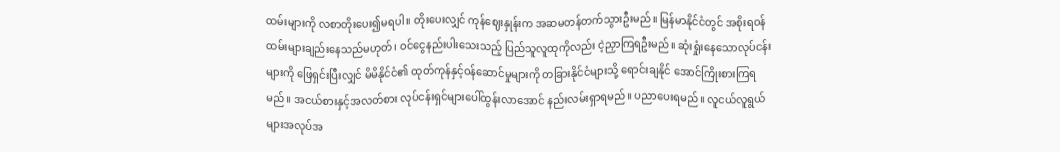ထမ်းများကို လစာတိုးပေး၍မရပါ။ တိုးပေးလျှင် ကုန်ဈေးနှုန်းက အဆမတန်တက်သွားဦးမည်။ မြန်မာနိုင်ငံတွင် အစိုးရဝန်ထမ်းများချည်းနေသည်မဟုတ်၊ ဝင်ငွေနည်းပါးသေးသည့် ပြည်သူလူထုကိုလည်း ငဲ့ညှာကြရဦးမည်။ ဆုံးရှုံးနေသောလုပ်ငန်းများကို ဖြေရှင်းပြီးလျှင် မိမိနိုင်ငံ၏ ထုတ်ကုန်နှင့်ဝန်ဆောင်မှုများကို တခြားနိုင်ငံများသို့ ရောင်းချနိုင် အောင်ကြိုးစားကြရမည်။ အငယ်စားနှင့်အလတ်စား လုပ်ငန်းရှင်များပေါ်ထွန်းလာအောင် နည်းလမ်းရှာရမည်။ ပညာပေးရမည်။ လူငယ်လူရွယ်များအလုပ်အ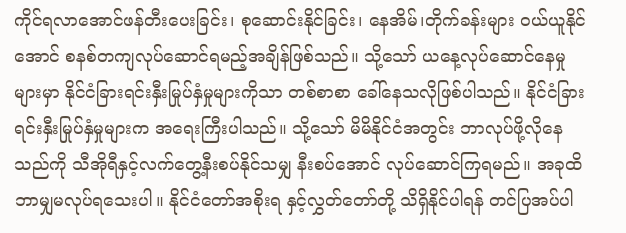ကိုင်ရလာအောင်ဖန်တီးပေးခြင်း၊ စုဆောင်းနိုင်ခြင်း၊ နေအိမ်၊တိုက်ခန်းများ ဝယ်ယူနိုင်အောင် စနစ်တကျလုပ်ဆောင်ရမည့်အချိန်ဖြစ်သည်။ သို့သော် ယနေ့လုပ်ဆောင်နေမှုများမှာ နိုင်ငံခြားရင်းနှီးမြုပ်နှံမှုများကိုသာ တစ်စာစာ ခေါ်နေသလိုဖြစ်ပါသည်။ နိုင်ငံခြားရင်းနှီးမြုပ်နှံမှုများက အရေးကြီးပါသည်။ သို့သော် မိမိနိုင်ငံအတွင်း ဘာလုပ်ဖို့လိုနေသည်ကို သီအိုရီနှင့်လက်တွေ့နီးစပ်နိုင်သမျှ နီးစပ်အောင် လုပ်ဆောင်ကြရမည်။ အခုထိဘာမျှမလုပ်ရသေးပါ။ နိုင်ငံတော်အစိုးရ နှင့်လွှတ်တော်တို့ သိရှိနိုင်ပါရန် တင်ပြအပ်ပါ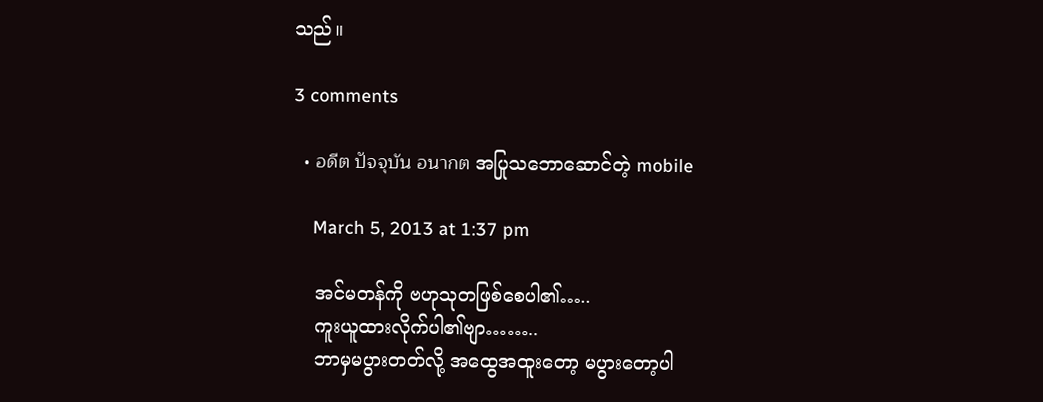သည်။

3 comments

  • อดีต ปัจจุบัน อนากต အပြုသဘောဆောင်တဲ့ mobile

    March 5, 2013 at 1:37 pm

    အင်မတန်ကို ဗဟုသုတဖြစ်စေပါ၏…..
    ကူးယူထားလိုက်ပါ၏ဗျာ……..
    ဘာမှမပွားတတ်လို့ အထွေအထူးတော့ မပွားတော့ပါ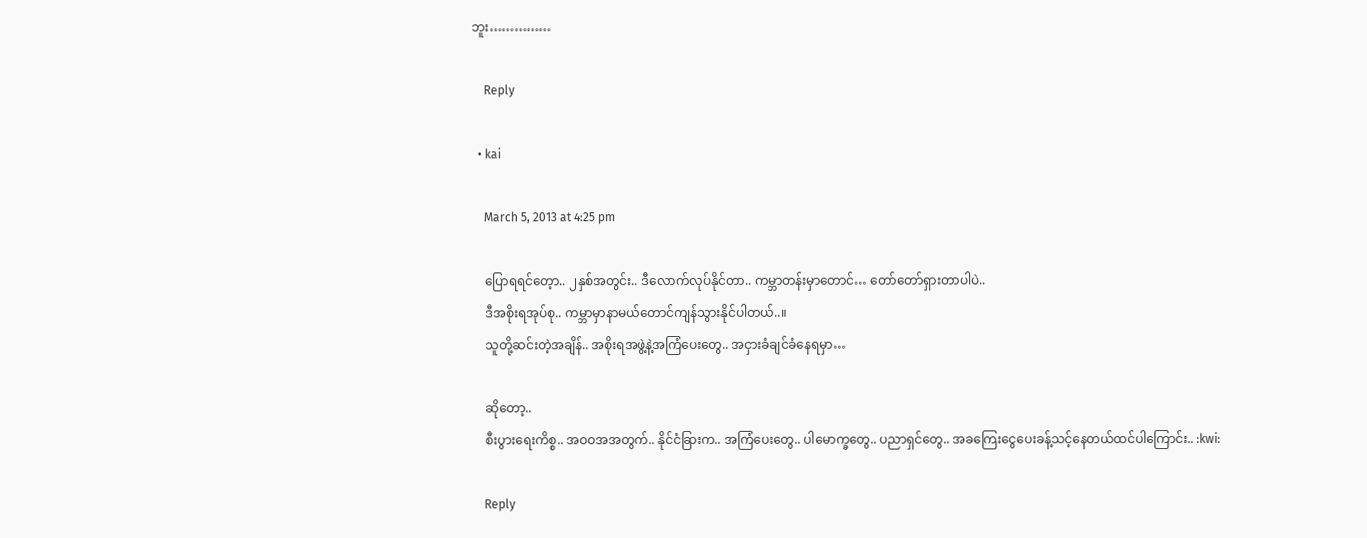ဘူး……………

    Reply

  • kai

    March 5, 2013 at 4:25 pm

    ပြောရရင်တေ့ာ.. ၂နှစ်အတွင်း.. ဒီလောက်လုပ်နိုင်တာ.. ကမ္ဘာတန်းမှာတောင်… တော်တော်ရှားတာပါပဲ..
    ဒီအစိုးရအုပ်စု.. ကမ္ဘာမှာနာမယ်တောင်ကျန်သွားနိုင်ပါတယ်..။
    သူတို့ဆင်းတဲ့အချိန်.. အစိုးရအဖွဲ့နဲ့အကြံပေးတွေ.. အငှားခံချင်ခံနေရမှာ…

    ဆိုတော့..
    စီးပွားရေးကိစ္စ.. အဝဝအအတွက်.. နိုင်ငံခြားက.. အကြံပေးတွေ.. ပါမောက္ခတွေ.. ပညာရှင်တွေ.. အခကြေးငွေပေးခန့်သင့်နေတယ်ထင်ပါကြောင်း.. :kwi:

    Reply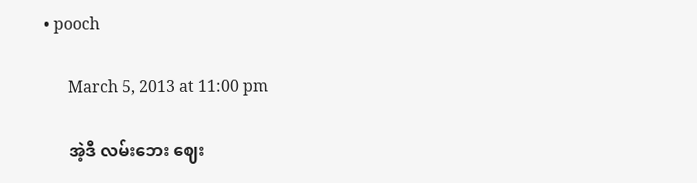• pooch

      March 5, 2013 at 11:00 pm

      အဲ့ဒီ လမ်းဘေး ဈေး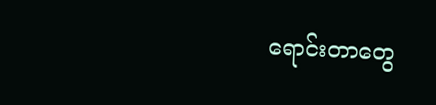ရောင်းတာတွေ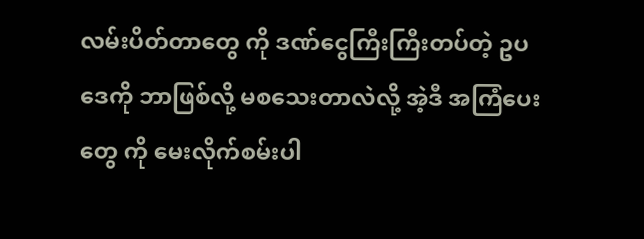လမ်းပိတ်တာတွေ ကို ဒဏ်ငွေကြီးကြီးတပ်တဲ့ ဥပဒေကို ဘာဖြစ်လို့ မစသေးတာလဲလို့ အဲ့ဒီ အကြံပေးတွေ ကို မေးလိုက်စမ်းပါ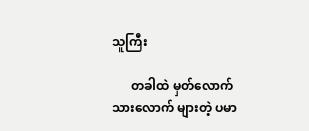သူကြီး

      တခါထဲ မှတ်လောက်သားလောက် များတဲ့ ပမာ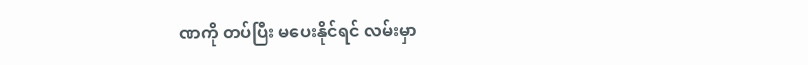ဏကို တပ်ပြီး မပေးနိုင်ရင် လမ်းမှာ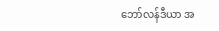ဘော်လန်ဒီယာ အ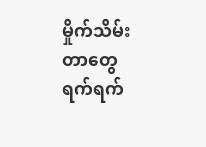မှိုက်သိမ်းတာတွေ ရက်ရက်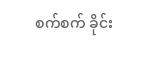စက်စက် ခိုင်း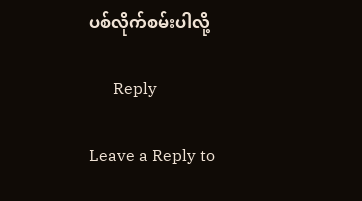ပစ်လိုက်စမ်းပါလို့

      Reply

Leave a Reply to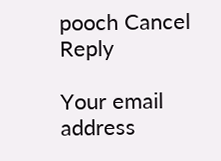pooch Cancel Reply

Your email address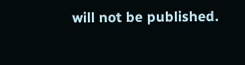will not be published.